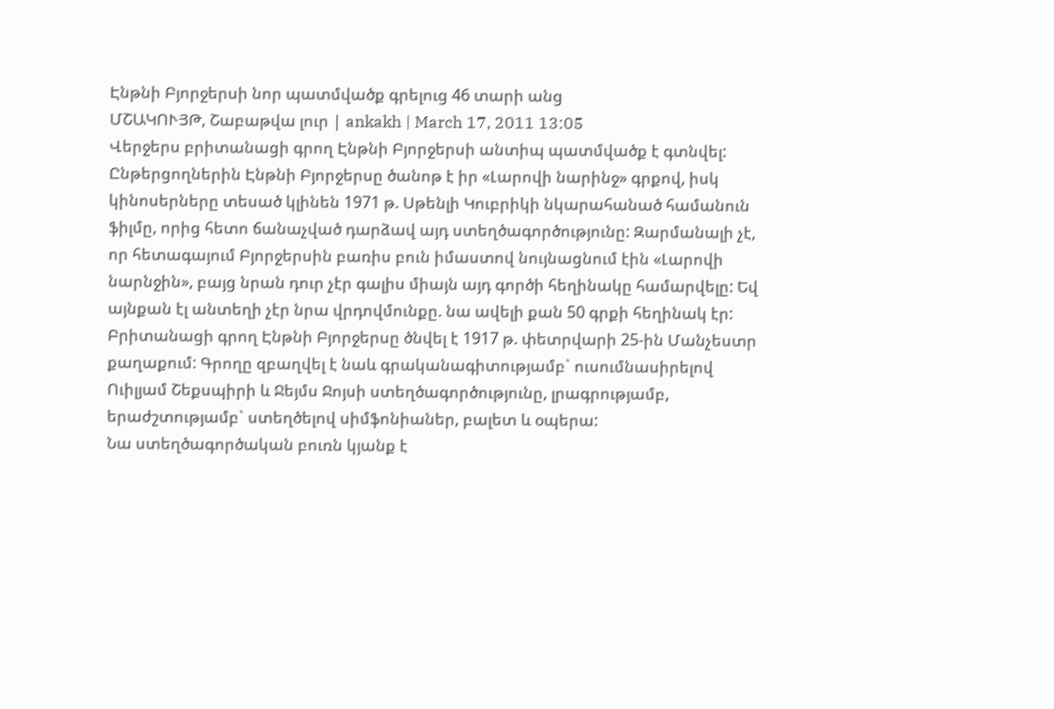Էնթնի Բյորջերսի նոր պատմվածք գրելուց 46 տարի անց
ՄՇԱԿՈՒՅԹ, Շաբաթվա լուր | ankakh | March 17, 2011 13:05
Վերջերս բրիտանացի գրող Էնթնի Բյորջերսի անտիպ պատմվածք է գտնվել: Ընթերցողներին Էնթնի Բյորջերսը ծանոթ է իր «Լարովի նարինջ» գրքով, իսկ կինոսերները տեսած կլինեն 1971 թ. Սթենլի Կուբրիկի նկարահանած համանուն ֆիլմը, որից հետո ճանաչված դարձավ այդ ստեղծագործությունը: Զարմանալի չէ, որ հետագայում Բյորջերսին բառիս բուն իմաստով նույնացնում էին «Լարովի նարնջին», բայց նրան դուր չէր գալիս միայն այդ գործի հեղինակը համարվելը: Եվ այնքան էլ անտեղի չէր նրա վրդովմունքը. նա ավելի քան 50 գրքի հեղինակ էր:
Բրիտանացի գրող Էնթնի Բյորջերսը ծնվել է 1917 թ. փետրվարի 25-ին Մանչեստր քաղաքում: Գրողը զբաղվել է նաև գրականագիտությամբ` ուսումնասիրելով Ուիլյամ Շեքսպիրի և Ջեյմս Ջոյսի ստեղծագործությունը, լրագրությամբ, երաժշտությամբ` ստեղծելով սիմֆոնիաներ, բալետ և օպերա:
Նա ստեղծագործական բուռն կյանք է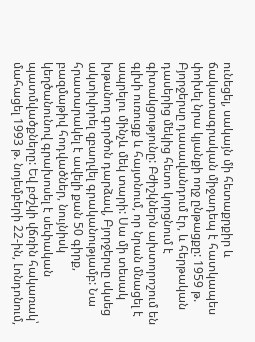ունեցել, սակայն մի հետաքրքիր և ճակատագրական միջադեպ է հատկապես փոխել նրա կյանքի ողջ ընթացքը: 1959 թ. Բյորջերսը դասավանդում էր, և հերթական դասերից մեկից հետո կորցնում է գիտակցությունը: Բժիշկներն ախտորոշում են գլխի ուռուցք և հայտնում, որ նրան մնացել է ապրելու մինչև մեկ տարի: Սա մի տեսակ խթանող գործոն դարձավ, Բյորջերսը սկսեց ակտիվորել զբաղվել գրականությամբ: Նա հրատարակել է ավելի քան 50 գիրք, բազմաթիվ հոդվածներ, նույնիսկ կեղծանունով գրախոսել է սեփական պատմվածքները: Եվ բժշկի վճռին հակառակ՝ մահացել 1993 թ. նոյեմբերի 22-ին, Լոնդոնում,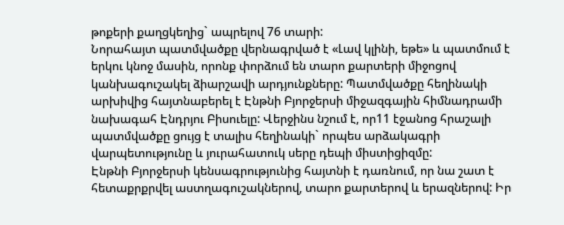թոքերի քաղցկեղից` ապրելով 76 տարի:
Նորահայտ պատմվածքը վերնագրված է «Լավ կլինի, եթե» և պատմում է երկու կնոջ մասին, որոնք փորձում են տարո քարտերի միջոցով կանխագուշակել ձիարշավի արդյունքները: Պատմվածքը հեղինակի արխիվից հայտնաբերել է Էնթնի Բյորջերսի միջազգային հիմնադրամի նախագահ Էնդրյու Բիսուելը: Վերջինս նշում է, որ11 էջանոց հրաշալի պատմվածքը ցույց է տալիս հեղինակի` որպես արձակագրի վարպետությունը և յուրահատուկ սերը դեպի միստիցիզմը:
Էնթնի Բյորջերսի կենսագրությունից հայտնի է դառնում, որ նա շատ է հետաքրքրվել աստղագուշակներով, տարո քարտերով և երազներով: Իր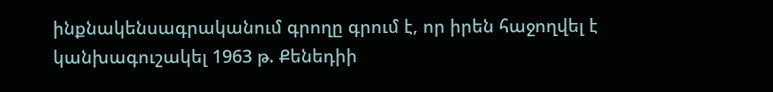ինքնակենսագրականում գրողը գրում է, որ իրեն հաջողվել է կանխագուշակել 1963 թ. Քենեդիի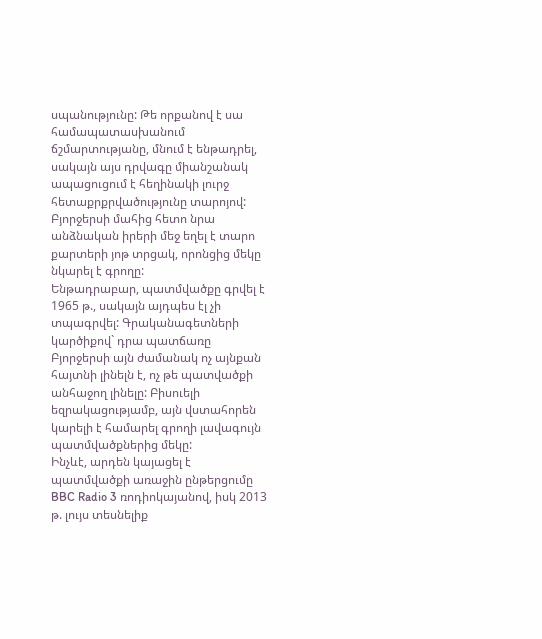սպանությունը: Թե որքանով է սա համապատասխանում ճշմարտությանը, մնում է ենթադրել, սակայն այս դրվագը միանշանակ ապացուցում է հեղինակի լուրջ հետաքրքրվածությունը տարոյով: Բյորջերսի մահից հետո նրա անձնական իրերի մեջ եղել է տարո քարտերի յոթ տրցակ, որոնցից մեկը նկարել է գրողը:
Ենթադրաբար, պատմվածքը գրվել է 1965 թ., սակայն այդպես էլ չի տպագրվել: Գրականագետների կարծիքով` դրա պատճառը Բյորջերսի այն ժամանակ ոչ այնքան հայտնի լինելն է, ոչ թե պատվածքի անհաջող լինելը: Բիսուելի եզրակացությամբ, այն վստահորեն կարելի է համարել գրողի լավագույն պատմվածքներից մեկը:
Ինչևէ, արդեն կայացել է պատմվածքի առաջին ընթերցումը BBC Radio 3 ռոդիոկայանով, իսկ 2013 թ. լույս տեսնելիք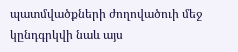պատմվածքների ժողովածուի մեջ կընդգրկվի նաև այս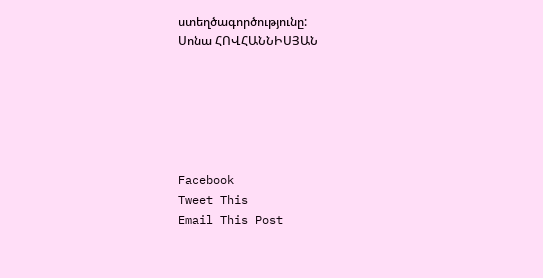ստեղծագործությունը:
Սոնա ՀՈՎՀԱՆՆԻՍՅԱՆ






Facebook
Tweet This
Email This Post